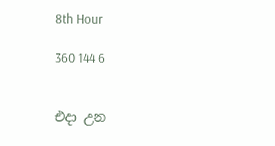8th Hour

360 144 6


එදා උන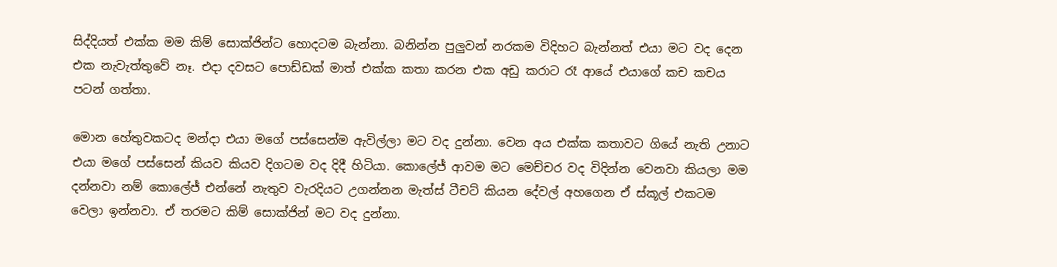සිද්දියත් එක්ක මම කිම් සොක්ජින්ට හොදටම බැන්නා. බනින්න පුලුවන් නරකම විදිහට බැන්නත් එයා මට වද දෙන එක නැවැත්තුවේ නෑ. එදා දවසට පොඩ්ඩක් මාත් එක්ක කතා කරන එක අඩු කරාට රෑ ආයේ එයාගේ කච කචය පටන් ගත්තා.

මොන හේතුවකටද මන්දා එයා මගේ පස්සෙන්ම ඇවිල්ලා මට වද දුන්නා. වෙන අය එක්ක කතාවට ගියේ නැති උනාට එයා මගේ පස්සෙන් කියව කියව දිගටම වද දිදී හිටියා. කොලේජ් ආවම මට මෙච්චර වද විදින්න වෙනවා කියලා මම දන්නවා නම් කොලේජ් එන්නේ නැතුව වැරදියට උගන්නන මැත්ස් ටීචට් කියන දේවල් අහගෙන ඒ ස්කූල් එකටම වෙලා ඉන්නවා. ඒ තරමට කිම් සොක්ජින් මට වද දුන්නා.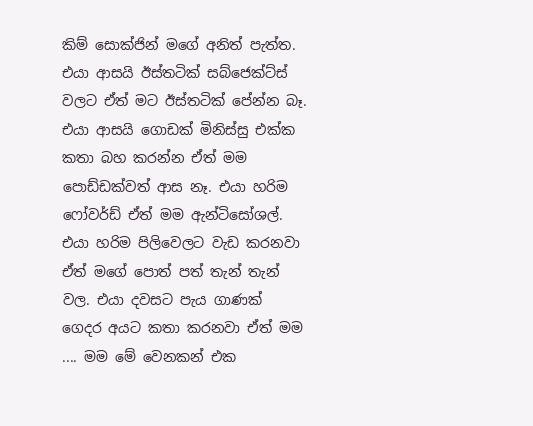කිම් සොක්ජින් මගේ අනිත් පැත්ත. එයා ආසයි ඊස්තටික් සබ්ජෙක්ට්ස් වලට ඒත් මට ඊස්තටික් පේන්න බෑ. එයා ආසයි ගොඩක් මිනිස්සු එක්ක කතා බහ කරන්න ඒත් මම පොඩ්ඩක්වත් ආස නෑ. එයා හරිම ෆෝවර්ඩ් ඒත් මම ඇන්ටිසෝශල්. එයා හරිම පිලිවෙලට වැඩ කරනවා ඒත් මගේ පොත් පත් තැන් තැන් වල. එයා දවසට පැය ගාණක් ගෙදර අයට කතා කරනවා ඒත් මම .... මම මේ වෙනකන් එක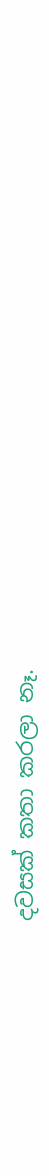දවසක් කතා කරලා නෑ.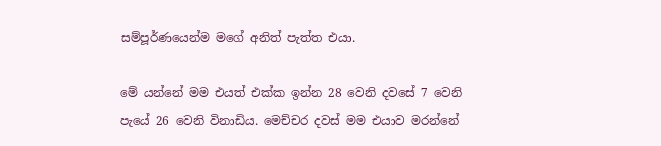සම්පූර්ණයෙන්ම මගේ අනිත් පැත්ත එයා.

මේ යන්නේ මම එයත් එක්ක ඉන්න 28 වෙනි දවසේ 7 වෙනි පැයේ 26 වෙනි විනාඩිය. මෙච්චර දවස් මම එයාව මරන්නේ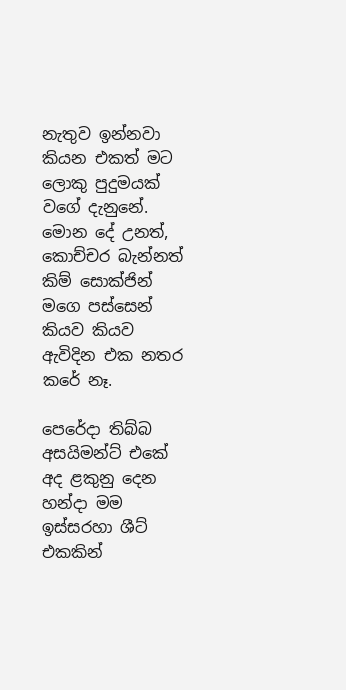නැතුව ඉන්නවා කියන එකත් මට ලොකු පුදුමයක් වගේ දැනුනේ. මොන දේ උනත්, කොච්චර බැන්නත් කිම් සොක්ජින් මගෙ පස්සෙන් කියව කියව ඇවිදින එක නතර කරේ නෑ.

පෙරේදා තිබ්බ අසයිමන්ට් එකේ අද ළකුනු දෙන හන්දා මම ඉස්සරහා ශීට් එකකින්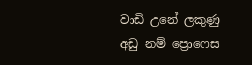වාඩි උනේ ලකුණු අඩු නම් ප්‍රොෆෙස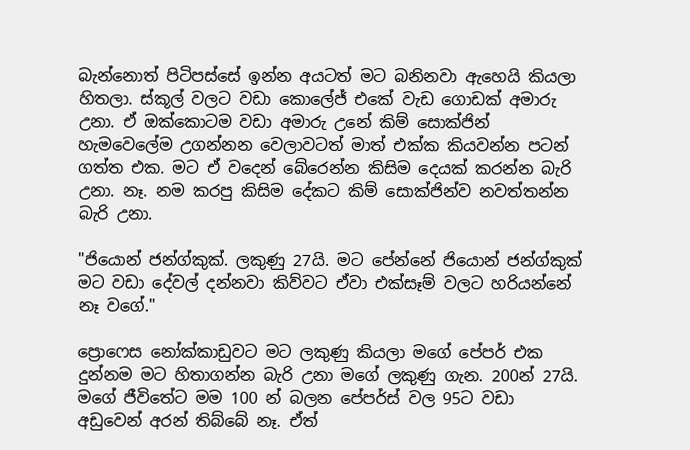බැන්නොත් පිටිපස්සේ ඉන්න අයටත් මට බනිනවා ඇහෙයි කියලා හිතලා. ස්කූල් වලට වඩා කොලේජ් එකේ වැඩ ගොඩක් අමාරු උනා. ඒ ඔක්කොටම වඩා අමාරු උනේ කිම් සොක්ජින් හැමවෙලේම උගන්නන වෙලාවටත් මාත් එක්ක කියවන්න පටන් ගත්ත එක. මට ඒ වදෙන් බේරෙන්න කිසිම දෙයක් කරන්න බැරි උනා. නෑ. නම කරපු කිසිම දේකට කිම් සොක්ජින්ව නවත්තන්න බැරි උනා.

"ජියොන් ජන්ග්කුක්. ලකුණු 27යි. මට පේන්නේ ජියොන් ජන්ග්කුක් මට වඩා දේවල් දන්නවා කිව්වට ඒවා එක්සෑම් වලට හරියන්නේ නෑ වගේ."

ප්‍රොෆෙස නෝක්කාඩුවට මට ලකුණු කියලා මගේ පේපර් එක දුන්නම මට හිතාගන්න බැරි උනා මගේ ලකුණු ගැන. 200න් 27යි. මගේ ජීවිතේට මම 100 න් බලන පේපර්ස් වල 95ට වඩා අඩුවෙන් අරන් තිබ්බේ නෑ. ඒත්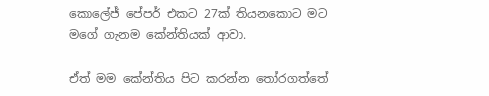කොලේජ් පේපර් එකට 27ක් තියනකොට මට මගේ ගැනම කේන්තියක් ආවා.

ඒත් මම කේන්තිය පිට කරන්න තෝරගත්තේ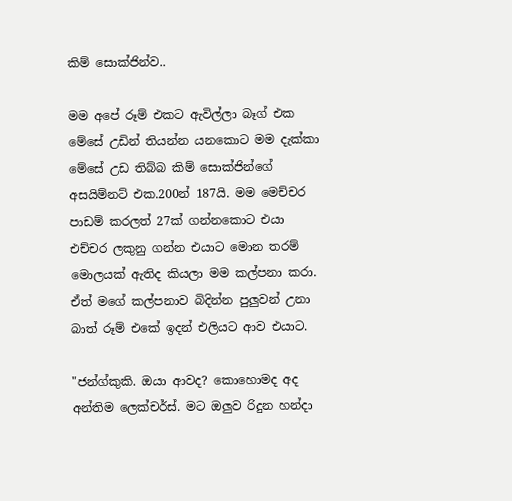කිම් සොක්ජින්ව..

මම අපේ රූම් එකට ඇවිල්ලා බෑග් එක මේසේ උඩින් තියන්න යනකොට මම දැක්කා මේසේ උඩ තිබ්බ කිම් සොක්ජින්ගේ අසයිම්නට් එක.200න් 187යි. මම මෙච්චර පාඩම් කරලත් 27ක් ගන්නකොට එයා එච්චර ලකුනු ගන්න එයාට මොන තරම් මොලයක් ඇතිද කියලා මම කල්පනා කරා. ඒත් මගේ කල්පනාව බිදින්න පුලුවන් උනා බාත් රූම් එකේ ඉදන් එලියට ආව එයාට.

"ජන්ග්කුකි. ඔයා ආවද? කොහොමද අද අන්තිම ලෙක්චර්ස්. මට ඔලුව රිදුන හන්දා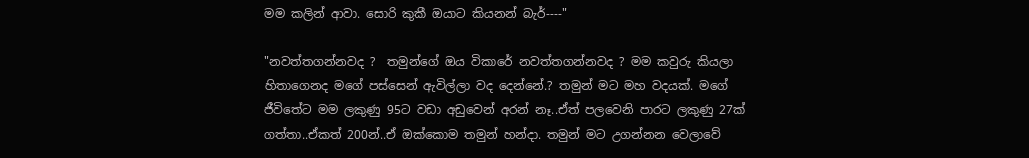මම කලින් ආවා. සොරි කුකී ඔයාට කියනන් බැර්----"

"නවත්තගන්නවද ?  තමුන්ගේ ඔය විකාරේ නවත්තගන්නවද ? මම කවුරු කියලා හිතාගෙනද මගේ පස්සෙන් ඇවිල්ලා වද දෙන්නේ.? තමුන් මට මහ වදයක්. මගේ ජීවිතේට මම ලකුණු 95ට වඩා අඩුවෙන් අරන් නෑ..ඒත් පලවෙනි පාරට ලකුණු 27ක් ගත්තා..ඒකත් 200න්..ඒ ඔක්කොම තමුන් හන්දා. තමුන් මට උගන්නන වෙලාවේ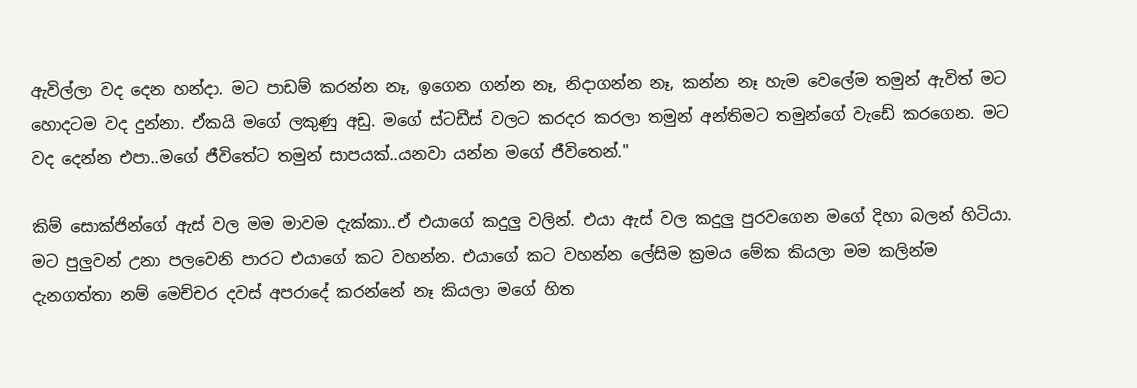ඇවිල්ලා වද දෙන හන්දා. මට පාඩම් කරන්න නෑ, ඉගෙන ගන්න නෑ, නිදාගන්න නෑ, කන්න නෑ හැම වෙලේම තමුන් ඇවිත් මට හොදටම වද දුන්නා. ඒකයි මගේ ලකුණු අඩු. මගේ ස්ටඩීස් වලට කරදර කරලා තමුන් අන්තිමට තමුන්ගේ වැඩේ කරගෙන. මට වද දෙන්න එපා..මගේ ජීවිතේට තමුන් සාපයක්..යනවා යන්න මගේ ජීවිතෙන්."

කිම් සොක්ජින්ගේ ඇස් වල මම මාවම දැක්කා..ඒ එයාගේ කදුලු වලින්. එයා ඇස් වල කදුලු පුරවගෙන මගේ දිහා බලන් හිටියා. මට පුලුවන් උනා පලවෙනි පාරට එයාගේ කට වහන්න. එයාගේ කට වහන්න ලේසිම ක්‍රමය මේක කියලා මම කලින්ම දැනගත්තා නම් මෙච්චර දවස් අපරාදේ කරන්නේ නෑ කියලා මගේ හිත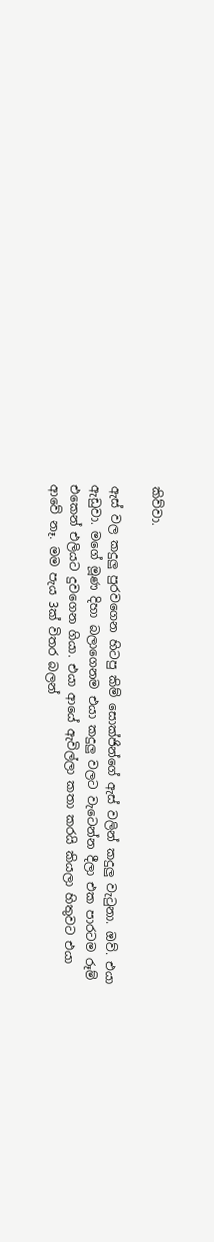කිව්වා.

ඇස් වල කදුලු පුරවගෙන හිටපු කිම් සොක්ජින්ගේ ඇස් වලින් කදුලු වැටුනා. ඔව්. එයා ඇඩුවා. මගේ මූණ දිහා බලාගෙනම එයා කදුලු වලට වැටෙන්න දීලා එක පාරටම රූම් එකෙන් එලියට දුවගෙන ගියා. එයා ආයේ ඇවිල්ලා කතා කරයි කියලා හිතුවට එයා ආවේ නෑ. මම පැය 3ක් විතර බලන්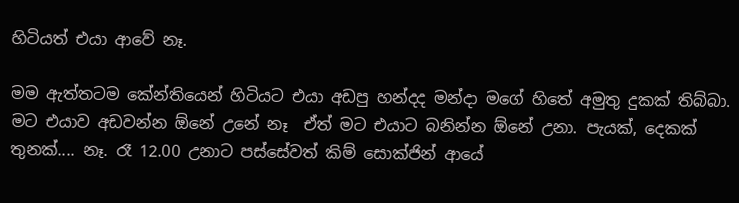හිටියත් එයා ආවේ නෑ.

මම ඇත්තටම කේන්තියෙන් හිටියට එයා අඩපු හන්දද මන්දා මගේ හිතේ අමුතු දුකක් තිබ්බා. මට එයාව අඩවන්න ඕනේ උනේ නෑ  ඒත් මට එයාට බනින්න ඕනේ උනා. පැයක්, දෙකක් තුනක්.... නෑ. රෑ 12.00 උනාට පස්සේවත් කිම් සොක්ජින් ආයේ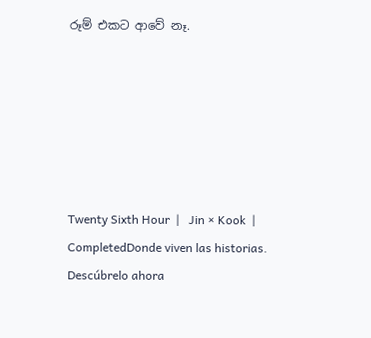රූම් එකට ආවේ නෑ.






Twenty Sixth Hour  |   Jin × Kook  |  CompletedDonde viven las historias. Descúbrelo ahora